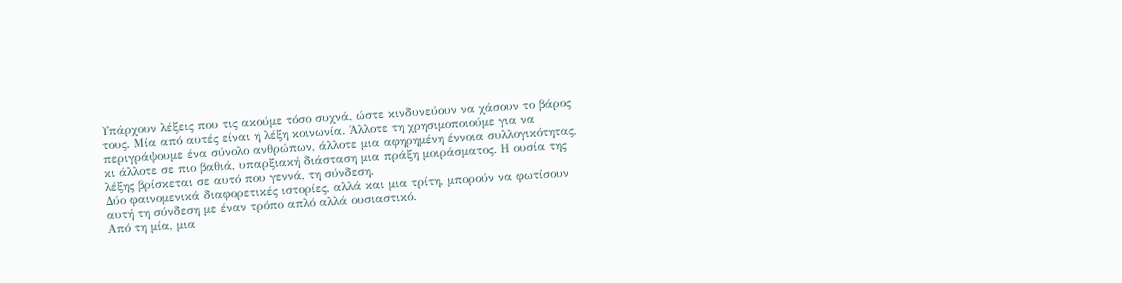Υπάρχουν λέξεις που τις ακούμε τόσο συχνά, ώστε κινδυνεύουν να χάσουν το βάρος τους. Μία από αυτές είναι η λέξη κοινωνία. Άλλοτε τη χρησιμοποιούμε για να περιγράψουμε ένα σύνολο ανθρώπων, άλλοτε μια αφηρημένη έννοια συλλογικότητας, κι άλλοτε σε πιο βαθιά, υπαρξιακή διάσταση μια πράξη μοιράσματος. Η ουσία της λέξης βρίσκεται σε αυτό που γεννά, τη σύνδεση.
Δύο φαινομενικά διαφορετικές ιστορίες, αλλά και μια τρίτη, μπορούν να φωτίσουν αυτή τη σύνδεση με έναν τρόπο απλό αλλά ουσιαστικό.
Από τη μία, μια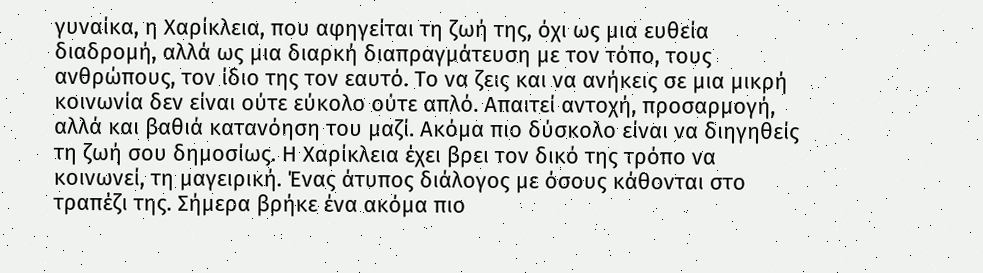γυναίκα, η Χαρίκλεια, που αφηγείται τη ζωή της, όχι ως μια ευθεία διαδρομή, αλλά ως μια διαρκή διαπραγμάτευση με τον τόπο, τους ανθρώπους, τον ίδιο της τον εαυτό. Το να ζεις και να ανήκεις σε μια μικρή κοινωνία δεν είναι ούτε εύκολο ούτε απλό. Απαιτεί αντοχή, προσαρμογή, αλλά και βαθιά κατανόηση του μαζί. Ακόμα πιο δύσκολο είναι να διηγηθείς τη ζωή σου δημοσίως. Η Χαρίκλεια έχει βρει τον δικό της τρόπο να κοινωνεί, τη μαγειρική. Ένας άτυπος διάλογος με όσους κάθονται στο τραπέζι της. Σήμερα βρήκε ένα ακόμα πιο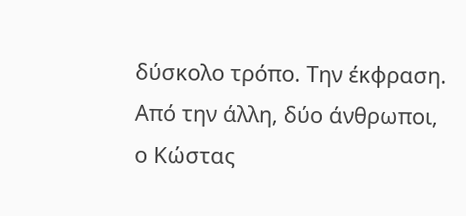δύσκολο τρόπο. Την έκφραση.
Από την άλλη, δύο άνθρωποι, ο Κώστας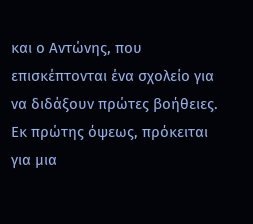και ο Αντώνης, που επισκέπτονται ένα σχολείο για να διδάξουν πρώτες βοήθειες. Εκ πρώτης όψεως, πρόκειται για μια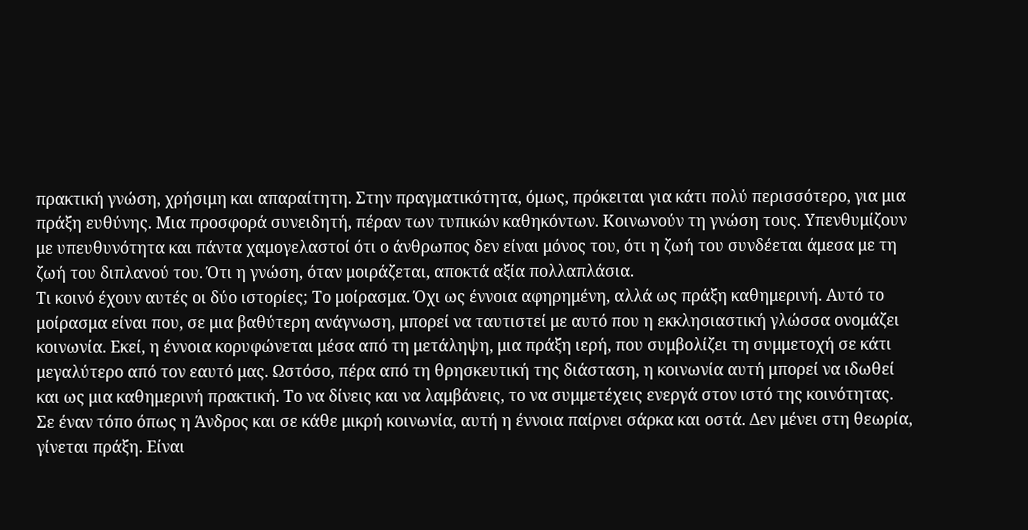πρακτική γνώση, χρήσιμη και απαραίτητη. Στην πραγματικότητα, όμως, πρόκειται για κάτι πολύ περισσότερο, για μια πράξη ευθύνης. Μια προσφορά συνειδητή, πέραν των τυπικών καθηκόντων. Κοινωνούν τη γνώση τους. Υπενθυμίζουν με υπευθυνότητα και πάντα χαμογελαστοί ότι ο άνθρωπος δεν είναι μόνος του, ότι η ζωή του συνδέεται άμεσα με τη ζωή του διπλανού του. Ότι η γνώση, όταν μοιράζεται, αποκτά αξία πολλαπλάσια.
Τι κοινό έχουν αυτές οι δύο ιστορίες; Το μοίρασμα. Όχι ως έννοια αφηρημένη, αλλά ως πράξη καθημερινή. Αυτό το μοίρασμα είναι που, σε μια βαθύτερη ανάγνωση, μπορεί να ταυτιστεί με αυτό που η εκκλησιαστική γλώσσα ονομάζει κοινωνία. Εκεί, η έννοια κορυφώνεται μέσα από τη μετάληψη, μια πράξη ιερή, που συμβολίζει τη συμμετοχή σε κάτι μεγαλύτερο από τον εαυτό μας. Ωστόσο, πέρα από τη θρησκευτική της διάσταση, η κοινωνία αυτή μπορεί να ιδωθεί και ως μια καθημερινή πρακτική. Το να δίνεις και να λαμβάνεις, το να συμμετέχεις ενεργά στον ιστό της κοινότητας.
Σε έναν τόπο όπως η Άνδρος και σε κάθε μικρή κοινωνία, αυτή η έννοια παίρνει σάρκα και οστά. Δεν μένει στη θεωρία, γίνεται πράξη. Είναι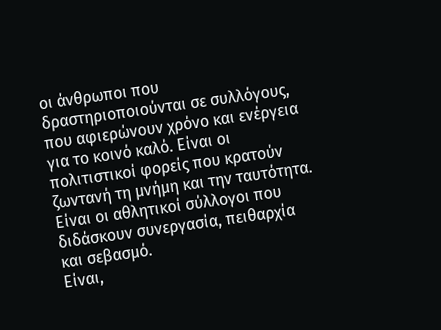οι άνθρωποι που δραστηριοποιούνται σε συλλόγους, που αφιερώνουν χρόνο και ενέργεια για το κοινό καλό. Είναι οι πολιτιστικοί φορείς που κρατούν ζωντανή τη μνήμη και την ταυτότητα. Είναι οι αθλητικοί σύλλογοι που διδάσκουν συνεργασία, πειθαρχία και σεβασμό.
Είναι,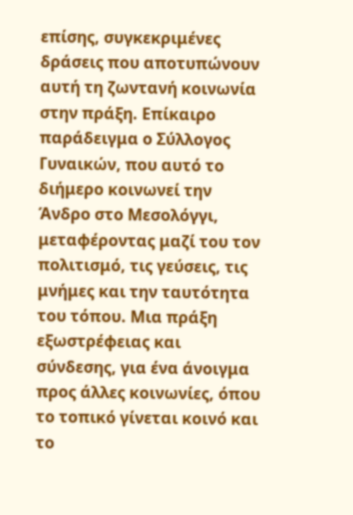επίσης, συγκεκριμένες δράσεις που αποτυπώνουν αυτή τη ζωντανή κοινωνία στην πράξη. Επίκαιρο παράδειγμα ο Σύλλογος Γυναικών, που αυτό το διήμερο κοινωνεί την Άνδρο στο Μεσολόγγι, μεταφέροντας μαζί του τον πολιτισμό, τις γεύσεις, τις μνήμες και την ταυτότητα του τόπου. Μια πράξη εξωστρέφειας και σύνδεσης, για ένα άνοιγμα προς άλλες κοινωνίες, όπου το τοπικό γίνεται κοινό και το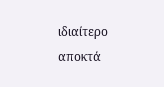ιδιαίτερο αποκτά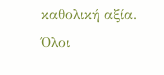καθολική αξία.
Όλοι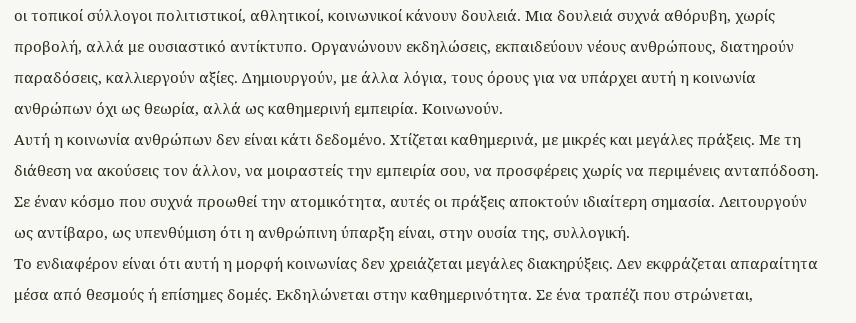οι τοπικοί σύλλογοι πολιτιστικοί, αθλητικοί, κοινωνικοί κάνουν δουλειά. Μια δουλειά συχνά αθόρυβη, χωρίς προβολή, αλλά με ουσιαστικό αντίκτυπο. Οργανώνουν εκδηλώσεις, εκπαιδεύουν νέους ανθρώπους, διατηρούν παραδόσεις, καλλιεργούν αξίες. Δημιουργούν, με άλλα λόγια, τους όρους για να υπάρχει αυτή η κοινωνία ανθρώπων όχι ως θεωρία, αλλά ως καθημερινή εμπειρία. Κοινωνούν.
Αυτή η κοινωνία ανθρώπων δεν είναι κάτι δεδομένο. Χτίζεται καθημερινά, με μικρές και μεγάλες πράξεις. Με τη διάθεση να ακούσεις τον άλλον, να μοιραστείς την εμπειρία σου, να προσφέρεις χωρίς να περιμένεις ανταπόδοση. Σε έναν κόσμο που συχνά προωθεί την ατομικότητα, αυτές οι πράξεις αποκτούν ιδιαίτερη σημασία. Λειτουργούν ως αντίβαρο, ως υπενθύμιση ότι η ανθρώπινη ύπαρξη είναι, στην ουσία της, συλλογική.
Το ενδιαφέρον είναι ότι αυτή η μορφή κοινωνίας δεν χρειάζεται μεγάλες διακηρύξεις. Δεν εκφράζεται απαραίτητα μέσα από θεσμούς ή επίσημες δομές. Εκδηλώνεται στην καθημερινότητα. Σε ένα τραπέζι που στρώνεται,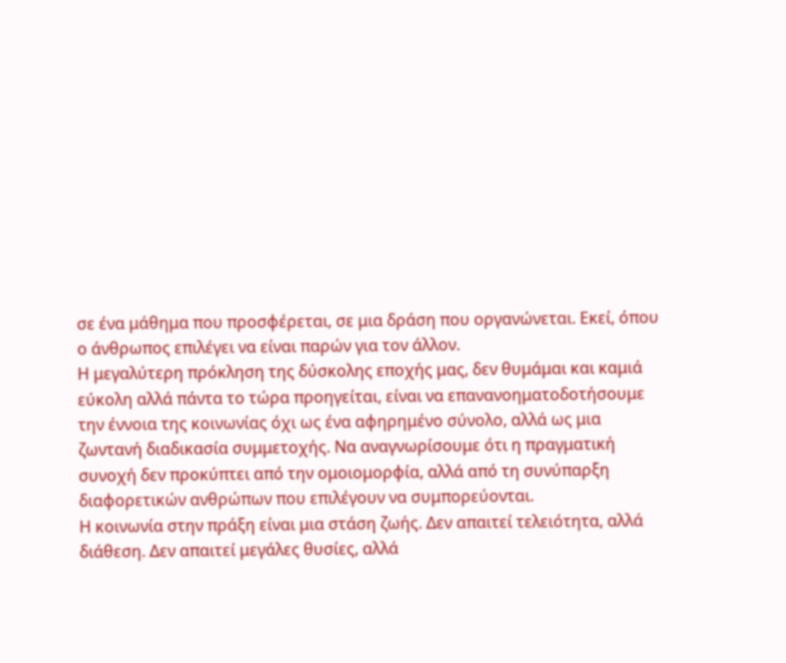σε ένα μάθημα που προσφέρεται, σε μια δράση που οργανώνεται. Εκεί, όπου ο άνθρωπος επιλέγει να είναι παρών για τον άλλον.
Η μεγαλύτερη πρόκληση της δύσκολης εποχής μας, δεν θυμάμαι και καμιά εύκολη αλλά πάντα το τώρα προηγείται, είναι να επανανοηματοδοτήσουμε την έννοια της κοινωνίας όχι ως ένα αφηρημένο σύνολο, αλλά ως μια ζωντανή διαδικασία συμμετοχής. Να αναγνωρίσουμε ότι η πραγματική συνοχή δεν προκύπτει από την ομοιομορφία, αλλά από τη συνύπαρξη διαφορετικών ανθρώπων που επιλέγουν να συμπορεύονται.
Η κοινωνία στην πράξη είναι μια στάση ζωής. Δεν απαιτεί τελειότητα, αλλά διάθεση. Δεν απαιτεί μεγάλες θυσίες, αλλά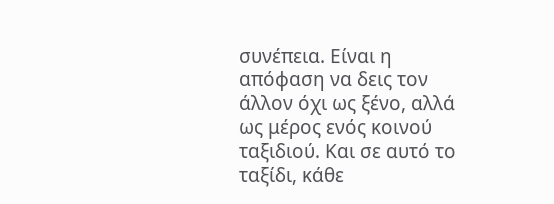συνέπεια. Είναι η απόφαση να δεις τον άλλον όχι ως ξένο, αλλά ως μέρος ενός κοινού ταξιδιού. Και σε αυτό το ταξίδι, κάθε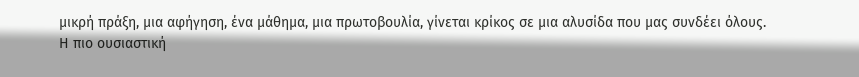μικρή πράξη, μια αφήγηση, ένα μάθημα, μια πρωτοβουλία, γίνεται κρίκος σε μια αλυσίδα που μας συνδέει όλους.
Η πιο ουσιαστική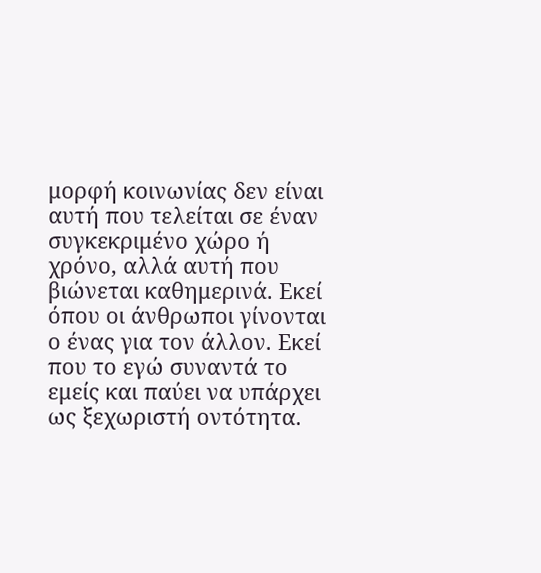μορφή κοινωνίας δεν είναι αυτή που τελείται σε έναν συγκεκριμένο χώρο ή χρόνο, αλλά αυτή που βιώνεται καθημερινά. Εκεί όπου οι άνθρωποι γίνονται ο ένας για τον άλλον. Εκεί που το εγώ συναντά το εμείς και παύει να υπάρχει ως ξεχωριστή οντότητα.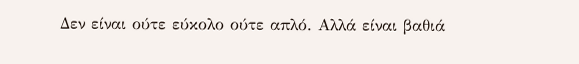Δεν είναι ούτε εύκολο ούτε απλό. Αλλά είναι βαθιά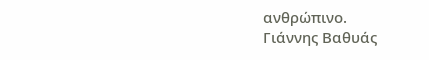ανθρώπινο.
Γιάννης Βαθυάς